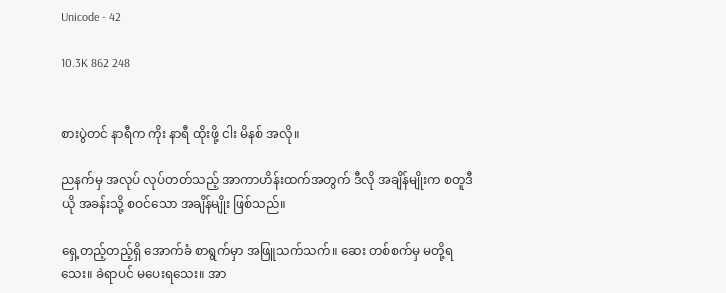Unicode - 42

10.3K 862 248


စားပွဲတင် နာရီက ကိုး နာရီ ထိုးဖို့ ငါး မိနစ် အလို။

ညနက်မှ အလုပ် လုပ်တတ်သည့် အာကာဟိန်းထက်အတွက် ဒီလို အချိန်မျိုးက စတူဒီယို အခန်းသို့ စဝင်သော အချိန်မျိုး ဖြစ်သည်။

ရှေ့တည့်တည့်ရှိ အောက်ခံ စာရွက်မှာ အဖြူသက်သက်။ ဆေး တစ်စက်မှ မတို့ရသေး။ ခဲရာပင် မပေးရသေး။ အာ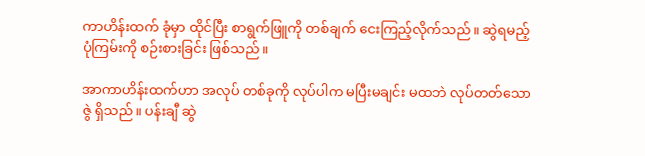ကာဟိန်းထက် ခုံမှာ ထိုင်ပြီး စာရွက်ဖြူကို တစ်ချက် ငေးကြည့်လိုက်သည်။ ဆွဲရမည့် ပုံကြမ်းကို စဉ်းစားခြင်း ဖြစ်သည်။

အာကာဟိန်းထက်ဟာ အလုပ် တစ်ခုကို လုပ်ပါက မပြီးမချင်း မထဘဲ လုပ်တတ်သော ဇွဲ ရှိသည်။ ပန်းချီ ဆွဲ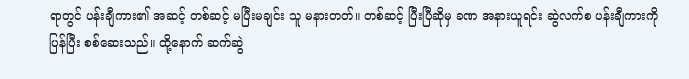ရာတွင် ပန်းချီကား၏ အဆင့် တစ်ဆင့် မပြီးမချင်း သူ မနားတတ်။ တစ်ဆင့် ပြီးပြီဆိုမှ ခဏ အနားယူရင်း ဆွဲလက်စ ပန်းချီကားကို ပြန်ပြီး စစ်ဆေးသည်။ ထို့နောက် ဆက်ဆွဲ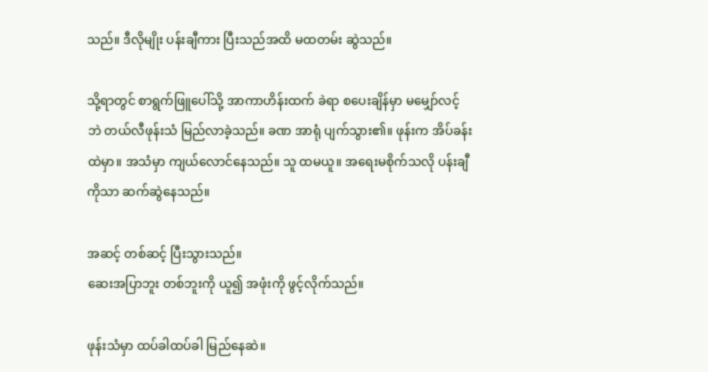သည်။ ဒီလိုမျိုး ပန်းချီကား ပြီးသည်အထိ မထတမ်း ဆွဲသည်။

သို့ရာတွင် စာရွက်ဖြူပေါ်သို့ အာကာဟိန်းထက် ခဲရာ စပေးချိန်မှာ မမျှော်လင့်ဘဲ တယ်လီဖုန်းသံ မြည်လာခဲ့သည်။ ခဏ အာရုံ ပျက်သွား၏။ ဖုန်းက အိပ်ခန်းထဲမှာ။ အသံမှာ ကျယ်လောင်နေသည်။ သူ ထမယူ။ အရေးမစိုက်သလို ပန်းချီကိုသာ ဆက်ဆွဲနေသည်။

အဆင့် တစ်ဆင့် ပြီးသွားသည်။
ဆေးအပြာဘူး တစ်ဘူးကို ယူ၍ အဖုံးကို ဖွင့်လိုက်သည်။

ဖုန်းသံမှာ ထပ်ခါထပ်ခါ မြည်နေဆဲ။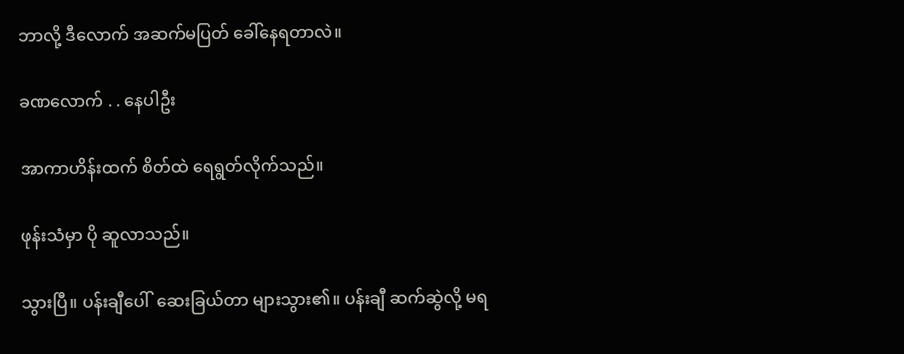ဘာလို့ ဒီလောက် အဆက်မပြတ် ခေါ်နေရတာလဲ။

ခဏလောက် . . နေပါဦး

အာကာဟိန်းထက် စိတ်ထဲ ရေရွတ်လိုက်သည်။

ဖုန်းသံမှာ ပို ဆူလာသည်။

သွားပြီ။ ပန်းချီပေါ်  ဆေးခြယ်တာ များသွား၏။ ပန်းချီ ဆက်ဆွဲလို့ မရ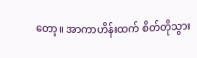တော့။ အာကာဟိန်းထက် စိတ်တိုသွား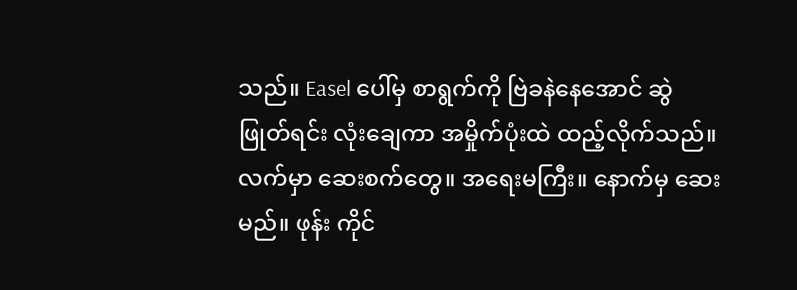သည်။ Easel ပေါ်မှ စာရွက်ကို ဗြဲခနဲနေအောင် ဆွဲဖြုတ်ရင်း လုံးချေကာ အမှိုက်ပုံးထဲ ထည့်လိုက်သည်။ လက်မှာ ဆေးစက်တွေ။ အရေးမကြီး။ နောက်မှ ဆေးမည်။ ဖုန်း ကိုင်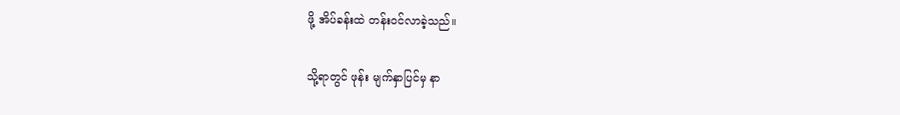ဖို့ အိပ်ခန်းထဲ တန်းဝင်လာခဲ့သည်။

သို့ရာတွင် ဖုန်း မျက်နှာပြင်မှ နာ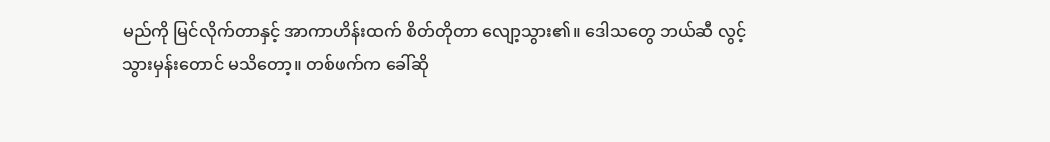မည်ကို မြင်လိုက်တာနှင့် အာကာဟိန်းထက် စိတ်တိုတာ လျော့သွား၏။ ဒေါသတွေ ဘယ်ဆီ လွင့်သွားမှန်းတောင် မသိတော့။ တစ်ဖက်က ခေါ်ဆို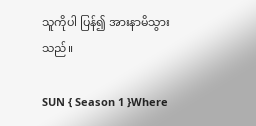သူကိုပါ ပြန်၍ အားနာမိသွားသည်။

SUN { Season 1 }Where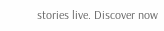stories live. Discover now